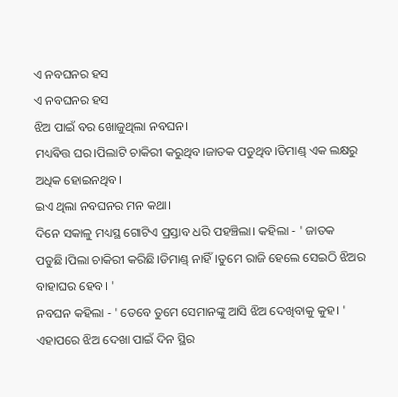ଏ ନବଘନର ହସ
ଏ ନବଘନର ହସ
ଝିଅ ପାଇଁ ବର ଖୋଜୁଥିଲା ନବଘନ।
ମଧ୍ୟଵିତ୍ତ ଘର।ପିଲାଟି ଚାକିରୀ କରୁଥିବ।ଜାତକ ପଡୁଥିବ।ଡିମାଣ୍ଡ୍ ଏକ ଲକ୍ଷରୁ ଅଧିକ ହୋଇନଥିବ।
ଇଏ ଥିଲା ନବଘନର ମନ କଥା।
ଦିନେ ସକାଳୁ ମଧ୍ୟସ୍ଥ ଗୋଟିଏ ପ୍ରସ୍ତାବ ଧରି ପହଞ୍ଚିଲା। କହିଲା - ' ଜାତକ ପଡୁଛି।ପିଲା ଚାକିରୀ କରିଛି।ଡିମାଣ୍ଡ୍ ନାହିଁ।ତୁମେ ରାଜି ହେଲେ ସେଇଠି ଝିଅର ବାହାଘର ହେବ। '
ନବଘନ କହିଲା - ' ତେବେ ତୁମେ ସେମାନଙ୍କୁ ଆସି ଝିଅ ଦେଖିବାକୁ କୁହ। '
ଏହାପରେ ଝିଅ ଦେଖା ପାଇଁ ଦିନ ସ୍ଥିର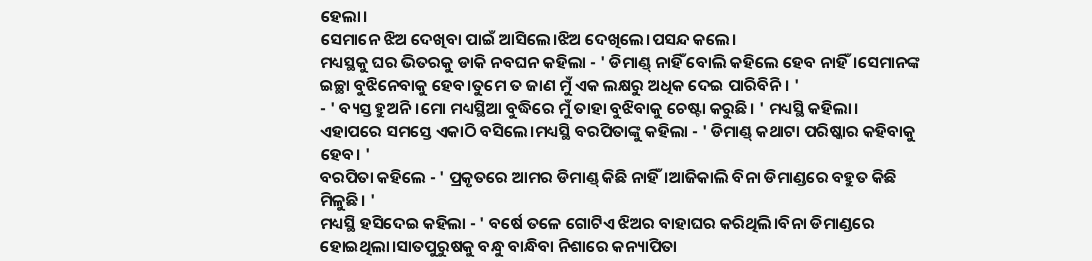ହେଲା।
ସେମାନେ ଝିଅ ଦେଖିବା ପାଇଁ ଆସିଲେ।ଝିଅ ଦେଖିଲେ।ପସନ୍ଦ କଲେ।
ମଧ୍ୟସ୍ଥକୁ ଘର ଭିତରକୁ ଡାକି ନବଘନ କହିଲା - ' ଡିମାଣ୍ଡ୍ ନାହିଁ ବୋଲି କହିଲେ ହେବ ନାହିଁ।ସେମାନଙ୍କ ଇଚ୍ଛା ବୁଝିନେବାକୁ ହେବ।ତୁମେ ତ ଜାଣ ମୁଁ ଏକ ଲକ୍ଷରୁ ଅଧିକ ଦେଇ ପାରିବିନି। '
- ' ବ୍ୟସ୍ତ ହୁଅନି।ମୋ ମଧ୍ୟସ୍ଥିଆ ବୁଦ୍ଧିରେ ମୁଁ ତାହା ବୁଝିବାକୁ ଚେଷ୍ଟା କରୁଛି। ' ମଧ୍ୟସ୍ଥି କହିଲା।
ଏହାପରେ ସମସ୍ତେ ଏକାଠି ବସିଲେ।ମଧ୍ୟସ୍ଥି ବରପିତାଙ୍କୁ କହିଲା - ' ଡିମାଣ୍ଡ୍ କଥାଟା ପରିଷ୍କାର କହିବାକୁ ହେବ। '
ବରପିତା କହିଲେ - ' ପ୍ରକୃତରେ ଆମର ଡିମାଣ୍ଡ୍ କିଛି ନାହିଁ।ଆଜିକାଲି ବିନା ଡିମାଣ୍ଡରେ ବହୁତ କିଛି ମିଳୁଛି। '
ମଧ୍ୟସ୍ଥି ହସିଦେଇ କହିଲା - ' ବର୍ଷେ ତଳେ ଗୋଟିଏ ଝିଅର ବାହାଘର କରିଥିଲି।ବିନା ଡିମାଣ୍ଡରେ ହୋଇଥିଲା।ସାତପୁରୁଷକୁ ବନ୍ଧୁ ବାନ୍ଧିବା ନିଶାରେ କନ୍ୟାପିତା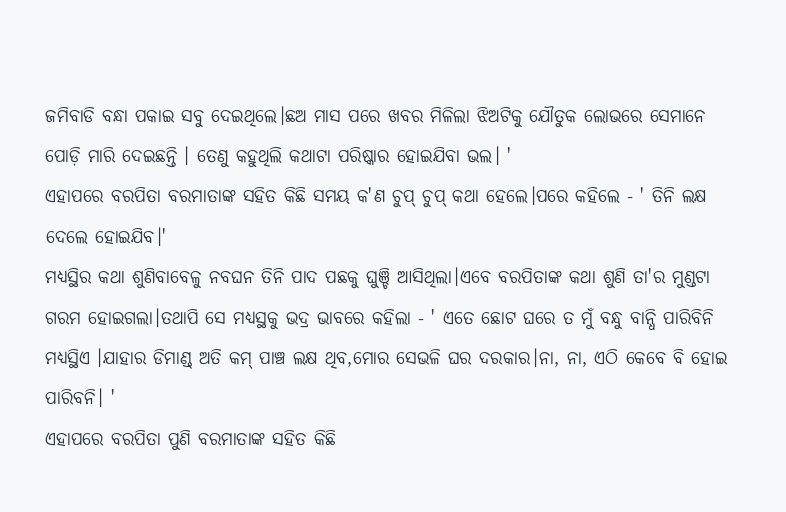ଜମିବାଡି ବନ୍ଧା ପକାଇ ସବୁ ଦେଇଥିଲେ।ଛଅ ମାସ ପରେ ଖବର ମିଳିଲା ଝିଅଟିକୁ ଯୌତୁକ ଲୋଭରେ ସେମାନେ ପୋଡ଼ି ମାରି ଦେଇଛନ୍ତି । ତେଣୁ କହୁଥିଲି କଥାଟା ପରିଷ୍କାର ହୋଇଯିବା ଭଲ। '
ଏହାପରେ ବରପିତା ବରମାତାଙ୍କ ସହିତ କିଛି ସମୟ କ'ଣ ଚୁପ୍ ଚୁପ୍ କଥା ହେଲେ।ପରେ କହିଲେ - ' ତିନି ଲକ୍ଷ ଦେଲେ ହୋଇଯିବ।'
ମଧ୍ୟସ୍ଥିର କଥା ଶୁଣିବାବେଳୁ ନବଘନ ତିନି ପାଦ ପଛକୁ ଘୁଞ୍ଚି ଆସିଥିଲା।ଏବେ ବରପିତାଙ୍କ କଥା ଶୁଣି ତା'ର ମୁଣ୍ଡଟା ଗରମ ହୋଇଗଲା।ତଥାପି ସେ ମଧ୍ୟସ୍ଥକୁ ଭଦ୍ର ଭାବରେ କହିଲା - ' ଏତେ ଛୋଟ ଘରେ ତ ମୁଁ ବନ୍ଧୁ ବାନ୍ଧି ପାରିବିନି ମଧ୍ୟସ୍ଥିଏ ।ଯାହାର ଡିମାଣ୍ଡ୍ ଅତି କମ୍ ପାଞ୍ଚ ଲକ୍ଷ ଥିବ,ମୋର ସେଭଳି ଘର ଦରକାର।ନା, ନା, ଏଠି କେବେ ବି ହୋଇ ପାରିବନି। '
ଏହାପରେ ବରପିତା ପୁଣି ବରମାତାଙ୍କ ସହିତ କିଛି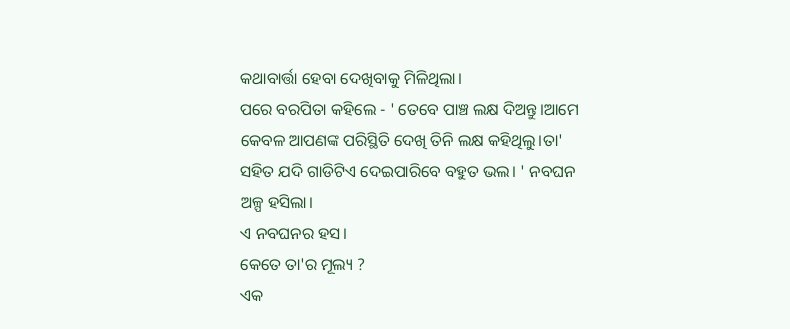କଥାବାର୍ତ୍ତା ହେବା ଦେଖିବାକୁ ମିଳିଥିଲା।
ପରେ ବରପିତା କହିଲେ - ' ତେବେ ପାଞ୍ଚ ଲକ୍ଷ ଦିଅନ୍ତୁ।ଆମେ କେବଳ ଆପଣଙ୍କ ପରିସ୍ଥିତି ଦେଖି ତିନି ଲକ୍ଷ କହିଥିଲୁ।ତା' ସହିତ ଯଦି ଗାଡିଟିଏ ଦେଇପାରିବେ ବହୁତ ଭଲ। ' ନବଘନ ଅଳ୍ପ ହସିଲା।
ଏ ନବଘନର ହସ।
କେତେ ତା'ର ମୂଲ୍ୟ ?
ଏକ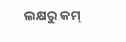ଲକ୍ଷରୁ କମ୍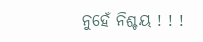ନୁହେଁ ନିଶ୍ଚୟ ! ! !